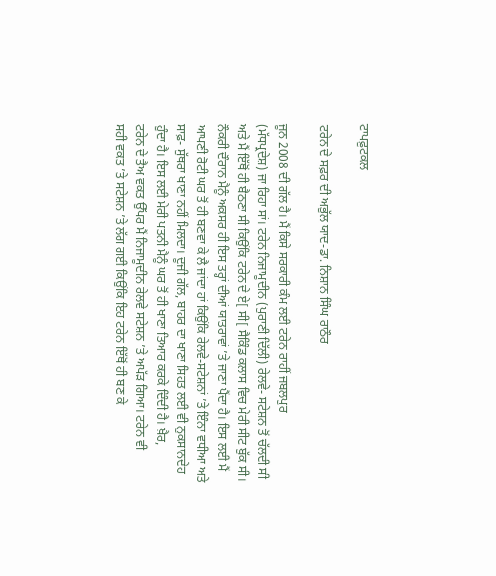ਟਾਪਫ਼ੁਟਕਲ

ਟਰੇਨ ਦੇ ਸਫ਼ਰ ਦੀ ਅਭੁੱਲ ਯਾਦ-ਡਾ. ਨਿਸ਼ਾਨ ਸਿੰਘ ਰਾਠੌਰ

ਜੂਨ 2008 ਦੀ ਗੱਲ ਹੈ। ਮੈਂ ਕਿਸੇ ਸਰਕਾਰੀ ਕੰਮ ਲਈ ਟਰੇਨ ਰਾਹੀਂ ਜਬਲਪੁਰ
(ਮੱਧਪ੍ਰਦੇਸ਼) ਜਾ ਰਿਹਾ ਸਾਂ। ਟਰੇਨ ਨਿਜਾਮੂਦੀਨ (ਪੁਰਾਣੀ ਦਿੱਲੀ) ਰੇਲਵੇ- ਸਟੇਸ਼ਨ ਤੋਂ ਚੱਲਦੀ ਸੀ
ਅਤੇ ਮੈਂ ਇੱਥੋਂ ਹੀ ਬੈਠਣਾ ਸੀ ਕਿਉਂਕਿ ਟਰੇਨ ਦੇ ਏ[ ਸੀ[ ਸੈਕਿੰਡ ਕਲਾਸ ਵਿਚ ਮੇਰੀ ਸੀਟ ਬੁੱਕ ਸੀ।
ਨੌਕਰੀ ਦੌਰਾਨ ਮੈਨੂੰ ਅਕਸਰ ਹੀ ਇਸ ਤਰ੍ਹਾਂ ਦੀਆਂ ਯਾਤਰਾਵਾਂ ’ਤੇ ਜਾਣਾ ਪੈਂਦਾ ਹੈ। ਇਸ ਲਈ ਮੈਂ
ਆਪਣੀ ਰੋਟੀ ਘਰ ਤੋਂ ਹੀ ਬਣਵਾ ਕੇ ਲੈ ਜਾਂਦਾ ਹਾਂ ਕਿਉਂਕਿ ਰੇਲਵੇ-ਸਟੇਸ਼ਨਾਂ ’ਤੇ ਇੰਨਾ ਵਧੀਆ ਅਤੇ
ਸਾਫ਼- ਸੁੱਥਰਾ ਖਾਣਾ ਨਹੀਂ ਮਿਲਦਾ। ਦੂਜੀ ਗੱਲ, ਬਾਹਰ ਦਾ ਖਾਣਾ ਸਿਹਤ ਲਈ ਵੀ ਨੁਕਸਾਨਦੇਹ
ਹੁੰਦਾ ਹੈ। ਇਸ ਲਈ ਮੇਰੀ ਪਤਨੀ ਮੈਨੂੰ ਘਰ ਤੋਂ ਹੀ ਖਾਣਾ ਤਿਆਰ ਕਰਕੇ ਦਿੰਦੀ ਹੈ। ਖ਼ੈਰ,
ਟਰੇਨ ਦੇ ਤੈਅ ਵਕਤ ਉੱਪਰ ਮੈਂ ਨਿਜਾਮੂਦੀਨ ਰੇਲਵੇ ਸਟੇਸ਼ਨ ’ਤੇ ਅਪੱੜ ਗਿਆ। ਟਰੇਨ ਵੀ
ਸਹੀ ਵਕਤ ’ਤੇ ਸਟੇਸ਼ਨ ’ਤੇ ਲੱਗ ਗਈ ਕਿਉਂਕਿ ਇਹ ਟਰੇਨ ਇੱਥੋਂ ਹੀ ਬਣ ਕੇ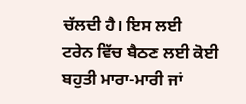ਚੱਲਦੀ ਹੈ। ਇਸ ਲਈ
ਟਰੇਨ ਵਿੱਚ ਬੈਠਣ ਲਈ ਕੋਈ ਬਹੁਤੀ ਮਾਰਾ-ਮਾਰੀ ਜਾਂ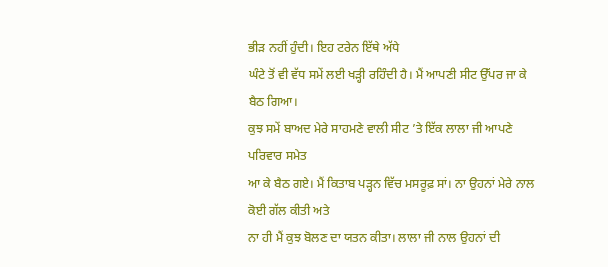ਭੀੜ ਨਹੀਂ ਹੁੰਦੀ। ਇਹ ਟਰੇਨ ਇੱਥੇ ਅੱਧੇ
ਘੰਟੇ ਤੋਂ ਵੀ ਵੱਧ ਸਮੇਂ ਲਈ ਖੜ੍ਹੀ ਰਹਿੰਦੀ ਹੈ। ਮੈਂ ਆਪਣੀ ਸੀਟ ਉੱਪਰ ਜਾ ਕੇ ਬੈਠ ਗਿਆ।
ਕੁਝ ਸਮੇਂ ਬਾਅਦ ਮੇਰੇ ਸਾਹਮਣੇ ਵਾਲੀ ਸੀਟ ’ਤੇ ਇੱਕ ਲਾਲਾ ਜੀ ਆਪਣੇ ਪਰਿਵਾਰ ਸਮੇਤ
ਆ ਕੇ ਬੈਠ ਗਏ। ਮੈਂ ਕਿਤਾਬ ਪੜ੍ਹਨ ਵਿੱਚ ਮਸਰੂਫ਼ ਸਾਂ। ਨਾ ਉਹਨਾਂ ਮੇਰੇ ਨਾਲ ਕੋਈ ਗੱਲ ਕੀਤੀ ਅਤੇ
ਨਾ ਹੀ ਮੈਂ ਕੁਝ ਬੋਲਣ ਦਾ ਯਤਨ ਕੀਤਾ। ਲਾਲਾ ਜੀ ਨਾਲ ਉਹਨਾਂ ਦੀ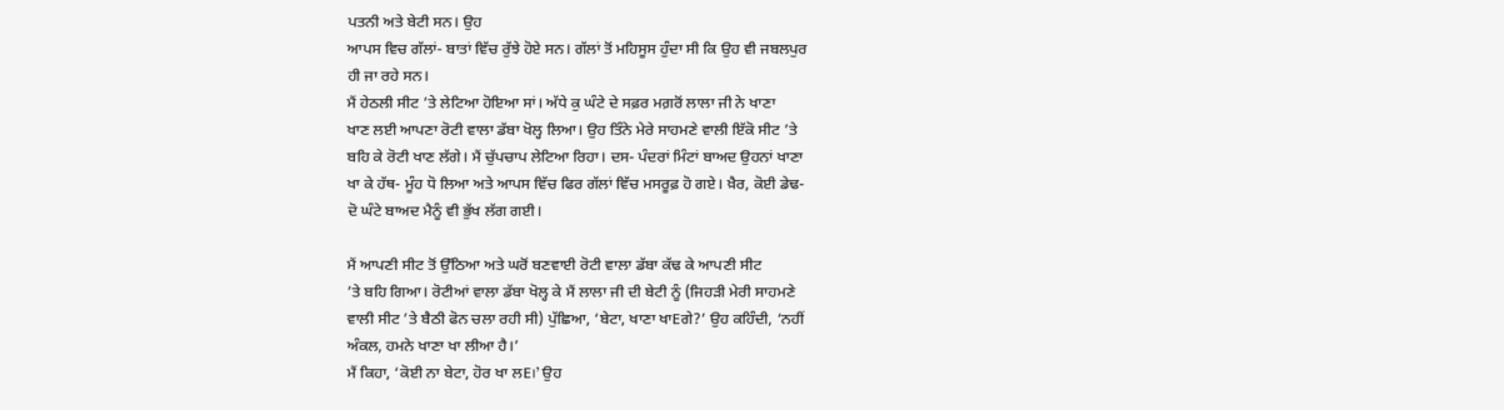ਪਤਨੀ ਅਤੇ ਬੇਟੀ ਸਨ। ਉਹ
ਆਪਸ ਵਿਚ ਗੱਲਾਂ- ਬਾਤਾਂ ਵਿੱਚ ਰੁੱਝੇ ਹੋਏ ਸਨ। ਗੱਲਾਂ ਤੋਂ ਮਹਿਸੂਸ ਹੁੰਦਾ ਸੀ ਕਿ ਉਹ ਵੀ ਜਬਲਪੁਰ
ਹੀ ਜਾ ਰਹੇ ਸਨ।
ਮੈਂ ਹੇਠਲੀ ਸੀਟ ’ਤੇ ਲੇਟਿਆ ਹੋਇਆ ਸਾਂ। ਅੱਧੇ ਕੁ ਘੰਟੇ ਦੇ ਸਫ਼ਰ ਮਗ਼ਰੋਂ ਲਾਲਾ ਜੀ ਨੇ ਖਾਣਾ
ਖਾਣ ਲਈ ਆਪਣਾ ਰੋਟੀ ਵਾਲਾ ਡੱਬਾ ਖੋਲ੍ਹ ਲਿਆ। ਉਹ ਤਿੰਨੇ ਮੇਰੇ ਸਾਹਮਣੇ ਵਾਲੀ ਇੱਕੋ ਸੀਟ ’ਤੇ
ਬਹਿ ਕੇ ਰੋਟੀ ਖਾਣ ਲੱਗੇ। ਮੈਂ ਚੁੱਪਚਾਪ ਲੇਟਿਆ ਰਿਹਾ। ਦਸ- ਪੰਦਰਾਂ ਮਿੰਟਾਂ ਬਾਅਦ ਉਹਨਾਂ ਖਾਣਾ
ਖਾ ਕੇ ਹੱਥ- ਮੂੰਹ ਧੋ ਲਿਆ ਅਤੇ ਆਪਸ ਵਿੱਚ ਫਿਰ ਗੱਲਾਂ ਵਿੱਚ ਮਸਰੂਫ਼ ਹੋ ਗਏ। ਖ਼ੈਰ, ਕੋਈ ਡੇਢ-
ਦੋ ਘੰਟੇ ਬਾਅਦ ਮੈਨੂੰ ਵੀ ਭੁੱਖ ਲੱਗ ਗਈ।

ਮੈਂ ਆਪਣੀ ਸੀਟ ਤੋਂ ਉੱਠਿਆ ਅਤੇ ਘਰੋਂ ਬਣਵਾਈ ਰੋਟੀ ਵਾਲਾ ਡੱਬਾ ਕੱਢ ਕੇ ਆਪਣੀ ਸੀਟ
’ਤੇ ਬਹਿ ਗਿਆ। ਰੋਟੀਆਂ ਵਾਲਾ ਡੱਬਾ ਖੋਲ੍ਹ ਕੇ ਮੈਂ ਲਾਲਾ ਜੀ ਦੀ ਬੇਟੀ ਨੂੰ (ਜਿਹੜੀ ਮੇਰੀ ਸਾਹਮਣੇ
ਵਾਲੀ ਸੀਟ ’ਤੇ ਬੈਠੀ ਫੋਨ ਚਲਾ ਰਹੀ ਸੀ) ਪੁੱਛਿਆ, ‘ਬੇਟਾ, ਖਾਣਾ ਖਾEਗੇ?’ ਉਹ ਕਹਿੰਦੀ, ‘ਨਹੀਂ
ਅੰਕਲ, ਹਮਨੇ ਖਾਣਾ ਖਾ ਲੀਆ ਹੈ।’
ਮੈਂ ਕਿਹਾ, ‘ਕੋਈ ਨਾ ਬੇਟਾ, ਹੋਰ ਖਾ ਲE।’ ਉਹ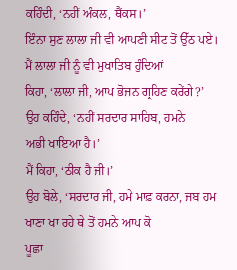ਕਹਿੰਦੀ, ‘ਨਹੀਂ ਅੰਕਲ, ਥੈਂਕਸ।’
ਇੰਨਾ ਸੁਣ ਲਾਲਾ ਜੀ ਵੀ ਆਪਣੀ ਸੀਟ ਤੋਂ ਉੱਠ ਪਏ। ਮੈਂ ਲਾਲਾ ਜੀ ਨੂੰ ਵੀ ਮੁਖਾਤਿਬ ਹੁੰਦਿਆਂ
ਕਿਹਾ, ‘ਲਾਲਾ ਜੀ, ਆਪ ਭੋਜਨ ਗ੍ਰਹਿਣ ਕਰੇਂਗੇ?’ ਉਹ ਕਹਿੰਦੇ, ‘ਨਹੀਂ ਸਰਦਾਰ ਸਾਹਿਬ, ਹਮਨੇ
ਅਭੀ ਖਾਇਆ ਹੈ।’
ਮੈਂ ਕਿਹਾ, ‘ਠੀਕ ਹੈ ਜੀ।’
ਉਹ ਬੋਲੇ, ‘ਸਰਦਾਰ ਜੀ, ਹਮੇ ਮਾਫ਼ ਕਰਨਾ, ਜਬ ਹਮ ਖਾਣਾ ਖਾ ਰਹੇ ਥੇ ਤੋਂ ਹਮਨੇ ਆਪ ਕੋ
ਪੂਛਾ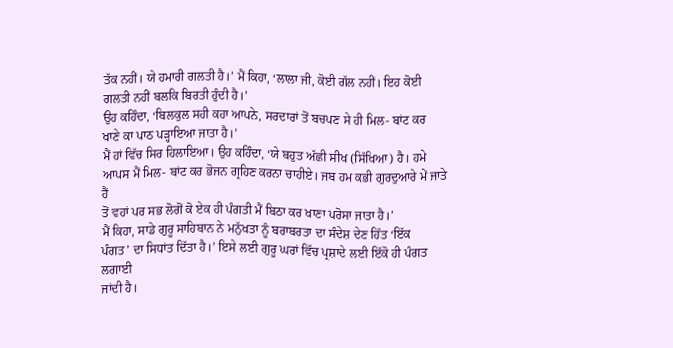ਤੱਕ ਨਹੀਂ। ਯੇ ਹਮਾਰੀ ਗਲਤੀ ਹੈ।’ ਮੈਂ ਕਿਹਾ, ‘ਲਾਲਾ ਜੀ, ਕੋਈ ਗੱਲ ਨਹੀਂ। ਇਹ ਕੋਈ
ਗਲਤੀ ਨਹੀਂ ਬਲਕਿ ਬਿਰਤੀ ਹੁੰਦੀ ਹੈ।’
ਉਹ ਕਹਿੰਦਾ, ‘ਬਿਲਕੁਲ ਸਹੀ ਕਹਾ ਆਪਨੇ, ਸਰਦਾਰਾਂ ਤੋਂ ਬਚਪਣ ਸੇ ਹੀ ਮਿਲ- ਬਾਂਟ ਕਰ
ਖਾਣੇ ਕਾ ਪਾਠ ਪੜ੍ਹਾਇਆ ਜਾਤਾ ਹੈ।’
ਮੈਂ ਹਾਂ ਵਿੱਚ ਸਿਰ ਹਿਲਾਇਆ। ਉਹ ਕਹਿੰਦਾ, ‘ਯੇ ਬਹੁਤ ਅੱਛੀ ਸੀਖ (ਸਿੱਖਿਆ) ਹੈ। ਹਮੇ
ਆਪਸ ਮੈਂ ਮਿਲ- ਬਾਂਟ ਕਰ ਭੋਜਨ ਗ੍ਰਹਿਣ ਕਰਨਾ ਚਾਹੀਏ। ਜਬ ਹਮ ਕਭੀ ਗੁਰਦੁਆਰੇ ਮੇਂ ਜਾਤੇ ਹੈਂ
ਤੋਂ ਵਹਾਂ ਪਰ ਸਭ ਲੋਗੋਂ ਕੋ ਏਕ ਹੀ ਪੰਗਤੀ ਮੈਂ ਬਿਠਾ ਕਰ ਖਾਣਾ ਪਰੋਸਾ ਜਾਤਾ ਹੈ।’
ਮੈਂ ਕਿਹਾ, ਸਾਡੇ ਗੁਰੂ ਸਾਹਿਬਾਨ ਨੇ ਮਨੁੱਖਤਾ ਨੂੰ ਬਰਾਬਰਤਾ ਦਾ ਸੰਦੇਸ਼ ਦੇਣ ਹਿੱਤ ‘ਇੱਕ
ਪੰਗਤ’ ਦਾ ਸਿਧਾਂਤ ਦਿੱਤਾ ਹੈ।’ ਇਸੇ ਲਈ ਗੁਰੂ ਘਰਾਂ ਵਿੱਚ ਪ੍ਰਸ਼ਾਦੇ ਲਈ ਇੱਕੋ ਹੀ ਪੰਗਤ ਲਗਾਈ
ਜਾਂਦੀ ਹੈ।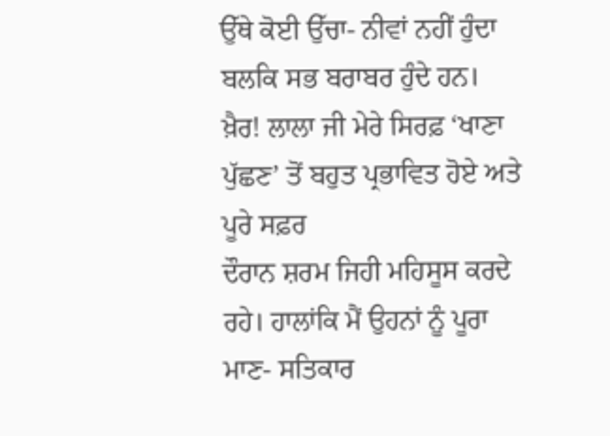ਉੱਥੇ ਕੋਈ ਉੱਚਾ- ਨੀਵਾਂ ਨਹੀਂ ਹੁੰਦਾ ਬਲਕਿ ਸਭ ਬਰਾਬਰ ਹੁੰਦੇ ਹਨ।
ਖ਼ੈਰ! ਲਾਲਾ ਜੀ ਮੇਰੇ ਸਿਰਫ਼ ‘ਖਾਣਾ ਪੁੱਛਣ’ ਤੋਂ ਬਹੁਤ ਪ੍ਰਭਾਵਿਤ ਹੋਏ ਅਤੇ ਪੂਰੇ ਸਫ਼ਰ
ਦੌਰਾਨ ਸ਼ਰਮ ਜਿਹੀ ਮਹਿਸੂਸ ਕਰਦੇ ਰਹੇ। ਹਾਲਾਂਕਿ ਮੈਂ ਉਹਨਾਂ ਨੂੰ ਪੂਰਾ ਮਾਣ- ਸਤਿਕਾਰ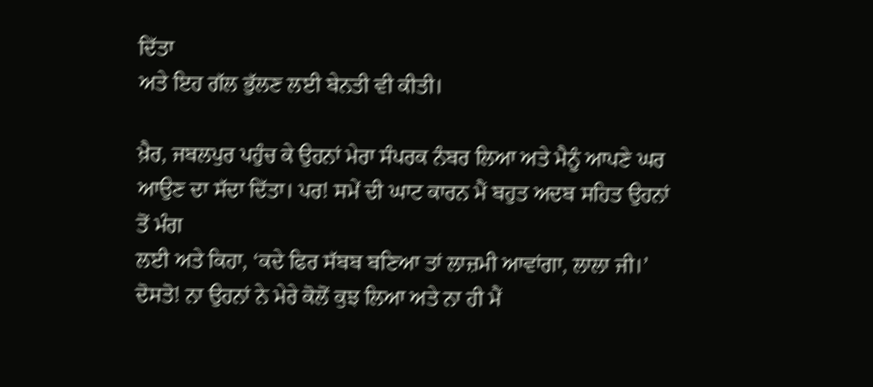ਦਿੱਤਾ
ਅਤੇ ਇਹ ਗੱਲ ਭੁੱਲਣ ਲਈ ਬੇਨਤੀ ਵੀ ਕੀਤੀ।

ਖ਼ੈਰ, ਜਬਲਪੁਰ ਪਹੁੰਚ ਕੇ ਉਹਨਾਂ ਮੇਰਾ ਸੰਪਰਕ ਨੰਬਰ ਲਿਆ ਅਤੇ ਮੈਨੂੰ ਆਪਣੇ ਘਰ
ਆਉਣ ਦਾ ਸੱਦਾ ਦਿੱਤਾ। ਪਰ! ਸਮੇਂ ਦੀ ਘਾਟ ਕਾਰਨ ਮੈਂ ਬਹੁਤ ਅਦਬ ਸਹਿਤ ਉਹਨਾਂ ਤੋਂ ਮੰਗ
ਲਈ ਅਤੇ ਕਿਹਾ, ‘ਕਦੇ ਫਿਰ ਸੱਬਬ ਬਣਿਆ ਤਾਂ ਲਾਜ਼ਮੀ ਆਵਾਂਗਾ, ਲਾਲਾ ਜੀ।’
ਦੋਸਤੋ! ਨਾ ਉਹਨਾਂ ਨੇ ਮੇਰੇ ਕੋਲੋਂ ਕੁਝ ਲਿਆ ਅਤੇ ਨਾ ਹੀ ਮੈਂ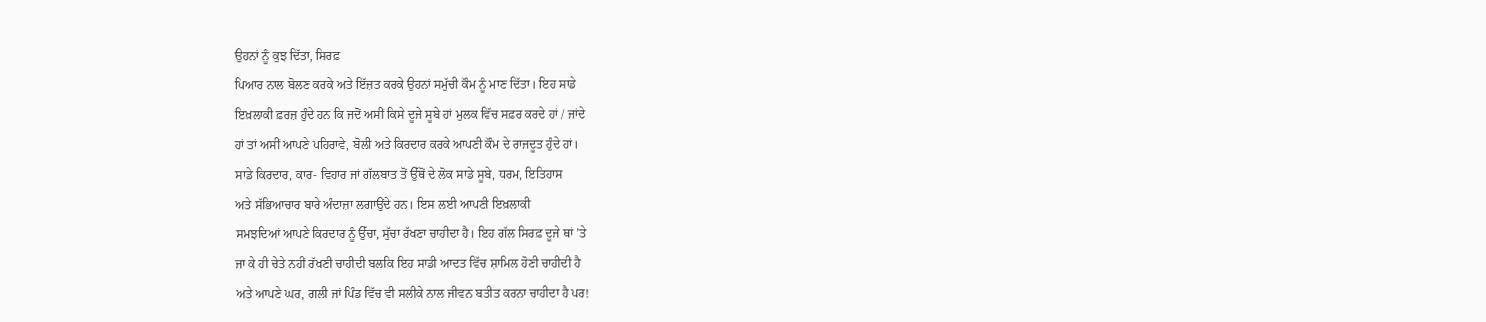ਉਹਨਾਂ ਨੂੰ ਕੁਝ ਦਿੱਤਾ, ਸਿਰਫ਼
ਪਿਆਰ ਨਾਲ ਬੋਲਣ ਕਰਕੇ ਅਤੇ ਇੱਜ਼ਤ ਕਰਕੇ ਉਹਨਾਂ ਸਮੁੱਚੀ ਕੌਮ ਨੂੰ ਮਾਣ ਦਿੱਤਾ। ਇਹ ਸਾਡੇ
ਇਖ਼ਲਾਕੀ ਫ਼ਰਜ਼ ਹੁੰਦੇ ਹਨ ਕਿ ਜਦੋਂ ਅਸੀਂ ਕਿਸੇ ਦੂਜੇ ਸੂਬੇ ਹਾਂ ਮੁਲਕ ਵਿੱਚ ਸਫ਼ਰ ਕਰਦੇ ਹਾਂ / ਜਾਂਦੇ
ਹਾਂ ਤਾਂ ਅਸੀਂ ਆਪਣੇ ਪਹਿਰਾਵੇ, ਬੋਲੀ ਅਤੇ ਕਿਰਦਾਰ ਕਰਕੇ ਆਪਣੀ ਕੌਮ ਦੇ ਰਾਜਦੂਤ ਹੁੰਦੇ ਹਾਂ।
ਸਾਡੇ ਕਿਰਦਾਰ, ਕਾਰ- ਵਿਹਾਰ ਜਾਂ ਗੱਲਬਾਤ ਤੋਂ ਉੱਥੋਂ ਦੇ ਲੋਕ ਸਾਡੇ ਸੂਬੇ, ਧਰਮ, ਇਤਿਹਾਸ
ਅਤੇ ਸੱਭਿਆਚਾਰ ਬਾਰੇ ਅੰਦਾਜ਼ਾ ਲਗਾਉਂਦੇ ਹਨ। ਇਸ ਲਈ ਆਪਣੀ ਇਖ਼ਲਾਕੀ
ਸਮਝਦਿਆਂ ਆਪਣੇ ਕਿਰਦਾਰ ਨੂੰ ਉੱਚਾ, ਸੁੱਚਾ ਰੱਖਣਾ ਚਾਹੀਦਾ ਹੈ। ਇਹ ਗੱਲ ਸਿਰਫ਼ ਦੂਜੇ ਥਾਂ ’ਤੇ
ਜਾ ਕੇ ਹੀ ਚੇਤੇ ਨਹੀਂ ਰੱਖਣੀ ਚਾਹੀਦੀ ਬਲਕਿ ਇਹ ਸਾਡੀ ਆਦਤ ਵਿੱਚ ਸ਼ਾਮਿਲ ਹੋਣੀ ਚਾਹੀਦੀ ਹੈ
ਅਤੇ ਆਪਣੇ ਘਰ, ਗਲੀ ਜਾਂ ਪਿੰਡ ਵਿੱਚ ਵੀ ਸਲੀਕੇ ਨਾਲ ਜੀਵਨ ਬਤੀਤ ਕਰਨਾ ਚਾਹੀਦਾ ਹੈ ਪਰ!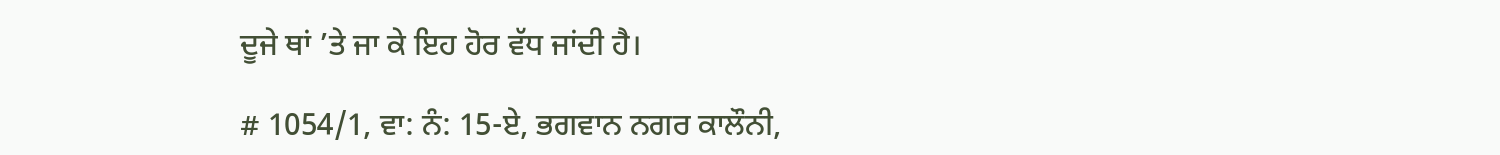ਦੂਜੇ ਥਾਂ ’ਤੇ ਜਾ ਕੇ ਇਹ ਹੋਰ ਵੱਧ ਜਾਂਦੀ ਹੈ।

# 1054/1, ਵਾ: ਨੰ: 15-ਏ, ਭਗਵਾਨ ਨਗਰ ਕਾਲੌਨੀ,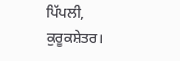ਪਿੱਪਲੀ, ਕੁਰੂਕਸ਼ੇਤਰ।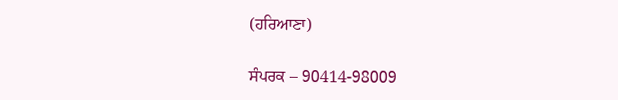(ਹਰਿਆਣਾ)

ਸੰਪਰਕ – 90414-98009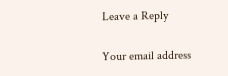Leave a Reply

Your email address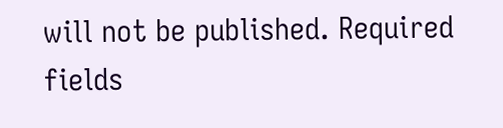will not be published. Required fields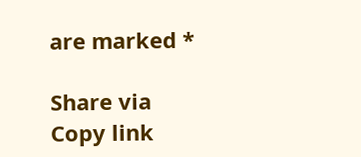are marked *

Share via
Copy link